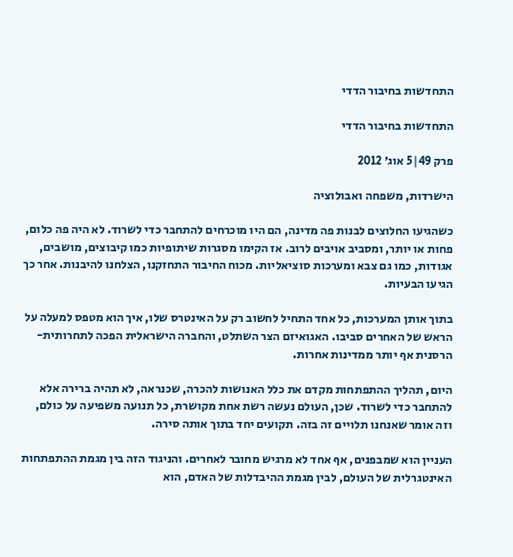התחדשות בחיבור הדדי

התחדשות בחיבור הדדי

פרק 49|5 אוג׳ 2012

הישרדות, משפחה ואבולוציה

כשהגיעו החלוצים לבנות פה מדינה, הם היו מוכרחים להתחבר כדי לשרוד. לא היה פה כלום, פחות או יותר, ומסביב אויבים לרוב. אז הקימו מסגרות שיתופיות כמו קיבוצים, מושבים, אגודות, כמו גם צבא ומערכות סוציאליות. מכוח החיבור התחזקנו, הצלחנו להיבנות. אחר כך הגיעו הבעיות.

בתוך אותן המערכות, כל אחד התחיל לחשוב רק על האינטרס שלו, איך הוא מטפס למעלה על הראש של האחרים סביבו. האגואיזם הצר השתלט, והחברה הישראלית הפכה לתחרותית-הרסנית אף יותר ממדינות אחרות.

היום, תהליך ההתפתחות מקדם את כלל האנושות להכרה, שכנראה, לא תהיה ברירה אלא להתחבר כדי לשרוד. שכן, העולם נעשה רשת אחת מקושרת, כל תנועה משפיעה על כולם, וזה אומר שאנחנו תלויים זה בזה. תקועים יחד בתוך אותה סירה.

העניין הוא שמבפנים, אף אחד לא מרגיש מחובר לאחרים. והניגוד הזה בין מגמת ההתפתחות האינטגרלית של העולם, לבין מגמת ההיבדלות של האדם, הוא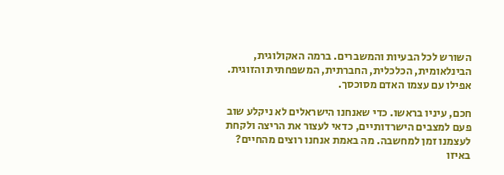השורש לכל הבעיות והמשברים. ברמה האקולוגית, הבינלאומית, הכלכלית, החברתית, המשפחתית והזוגית. אפילו עם עצמו האדם מסוכסך.

חכם, עיניו בראשו. כדי שאנחנו הישראלים לא ניקלע שוב פעם למצבים הישרדותיים, כדאי לעצור את הריצה ולקחת לעצמנו זמן למחשבה. מה באמת אנחנו רוצים מהחיים? באיזו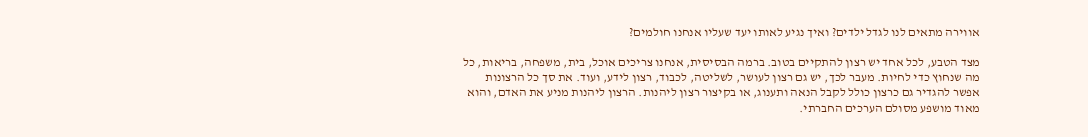אווירה מתאים לנו לגדל ילדים? ואיך נגיע לאותו יעד שעליו אנחנו חולמים?

מצד הטבע, לכל אחד יש רצון להתקיים בטוב. ברמה הבסיסית, אנחנו צריכים אוכל, בית, משפחה, בריאות, כל מה שנחוץ כדי לחיות. מעבר לכך, יש גם רצון לעושר, לשליטה, לכבוד, רצון לידע, ועוד. את סך כל הרצונות אפשר להגדיר גם כרצון כולל לקבל הנאה ותענוג, או בקיצור רצון ליהנות. הרצון ליהנות מניע את האדם, והוא מאוד מושפע מסולם הערכים החברתי.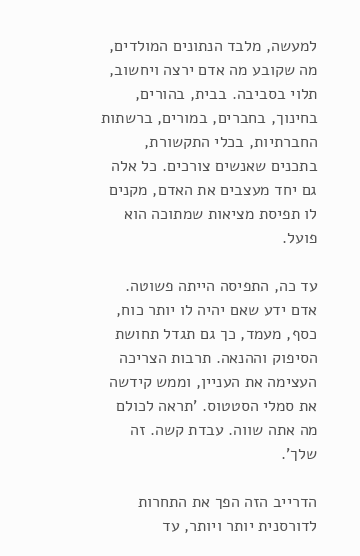למעשה, מלבד הנתונים המולדים, מה שקובע מה אדם ירצה ויחשוב, תלוי בסביבה. בבית, בהורים, בחינוך, בחברים, במורים, ברשתות החברתיות, בכלי התקשורת, בתכנים שאנשים צורכים. כל אלה גם יחד מעצבים את האדם, מקנים לו תפיסת מציאות שמתוכה הוא פועל.

עד כה, התפיסה הייתה פשוטה. אדם ידע שאם יהיה לו יותר כוח, כסף, מעמד, כך גם תגדל תחושת הסיפוק וההנאה. תרבות הצריכה העצימה את העניין, וממש קידשה את סמלי הסטטוס. 'תראה לכולם מה אתה שווה. עבדת קשה. זה שלך'.

הדרייב הזה הפך את התחרות לדורסנית יותר ויותר, עד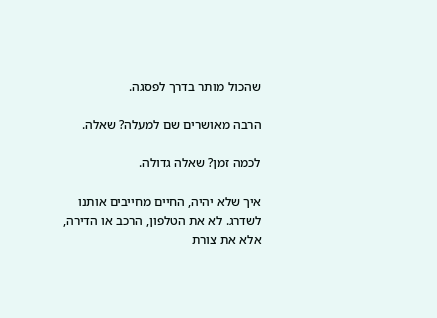שהכול מותר בדרך לפסגה.

הרבה מאושרים שם למעלה? שאלה.

לכמה זמן? שאלה גדולה.

איך שלא יהיה, החיים מחייבים אותנו לשדרג. לא את הטלפון, הרכב או הדירה, אלא את צורת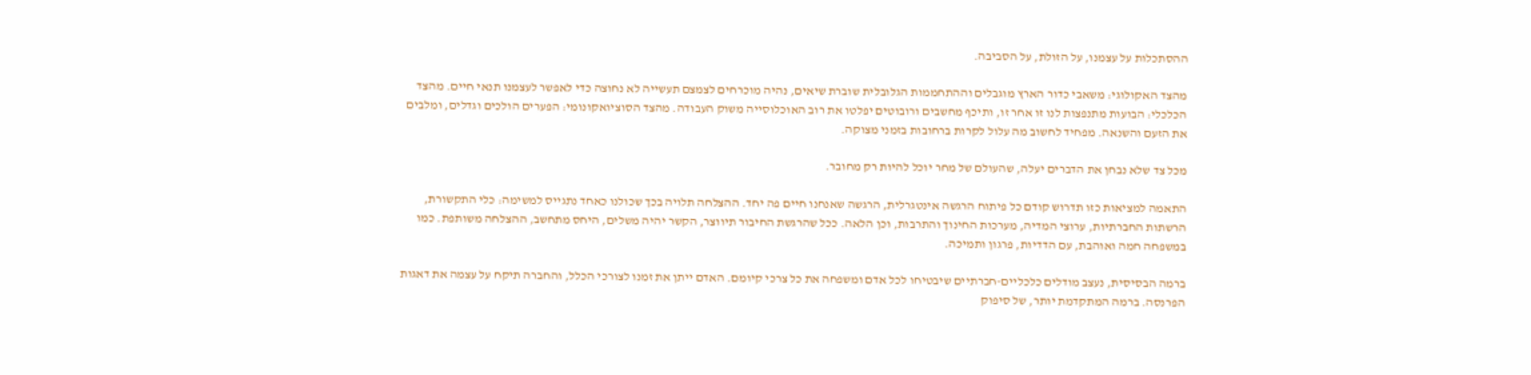ההסתכלות על עצמנו, על הזולת, על הסביבה.

מהצד האקולוגי: משאבי כדור הארץ מוגבלים וההתחממות הגלובלית שוברת שיאים, נהיה מוכרחים לצמצם תעשייה לא נחוצה כדי לאפשר לעצמנו תנאי חיים. מהצד הכלכלי: הבועות מתנפצות לנו זו אחר זו, ותיכף מחשבים ורובוטים יפלטו את רוב האוכלוסייה משוק העבודה. מהצד הסוציואקונומי: הפערים הולכים וגדלים, ומלבים את הזעם והשנאה. מפחיד לחשוב מה עלול לקרות ברחובות בזמני מצוקה.

מכל צד שלא נבחן את הדברים יעלה, שהעולם של מחר יוכל להיות רק מחובר.

התאמה למציאות כזו תדרוש קודם כל פיתוח הרגשה אינטגרלית, הרגשה שאנחנו חיים פה יחד. ההצלחה תלויה בכך שכולנו כאחד נתגייס למשימה: כלי התקשורת, הרשתות החברתיות, ערוצי המדיה, מערכות החינוך והתרבות, וכן הלאה. ככל שהרגשת החיבור תיווצר, הקשר יהיה משלים, היחס מתחשב, ההצלחה משותפת. כמו במשפחה חמה ואוהבת, עם הדדיות, פרגון ותמיכה.

ברמה הבסיסית, נעצב מודלים כלכליים-חברתיים שיבטיחו לכל אדם ומשפחה את כל צרכי קיומם. האדם ייתן את זמנו לצורכי הכלל, והחברה תיקח על עצמה את דאגות הפרנסה. ברמה המתקדמת יותר, של סיפוק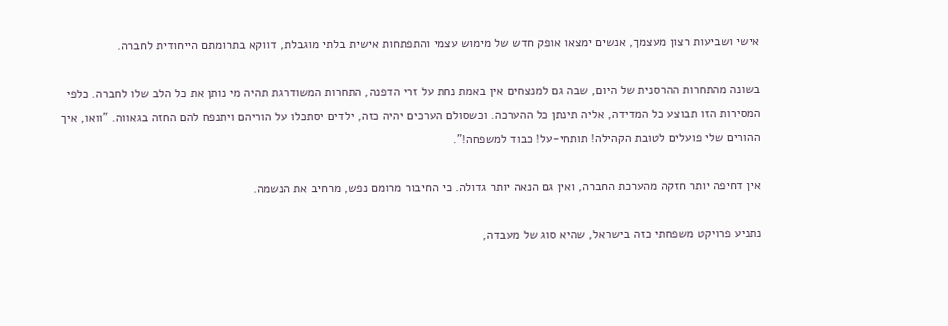אישי ושביעות רצון מעצמך, אנשים ימצאו אופק חדש של מימוש עצמי והתפתחות אישית בלתי מוגבלת, דווקא בתרומתם הייחודית לחברה.

בשונה מהתחרות ההרסנית של היום, שבה גם למנצחים אין באמת נחת על זרי הדפנה, התחרות המשודרגת תהיה מי נותן את כל הלב שלו לחברה. כלפי המסירות הזו תבוצע כל המדידה, אליה תינתן כל ההערכה. וכשסולם הערכים יהיה כזה, ילדים יסתכלו על הוריהם ויתנפח להם החזה בגאווה. "וואו, איך ההורים שלי פועלים לטובת הקהילה! תותחי-על! כבוד למשפחה!".

אין דחיפה יותר חזקה מהערכת החברה, ואין גם הנאה יותר גדולה. כי החיבור מרומם נפש, מרחיב את הנשמה.

נתניע פרויקט משפחתי כזה בישראל, שהיא סוג של מעבדה,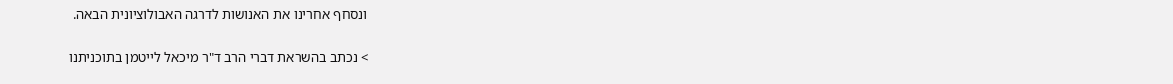ונסחף אחרינו את האנושות לדרגה האבולוציונית הבאה.

> נכתב בהשראת דברי הרב ד"ר מיכאל לייטמן בתוכניתנו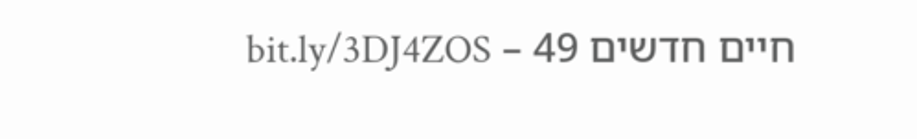חיים חדשים 49 – bit.ly/3DJ4ZOS